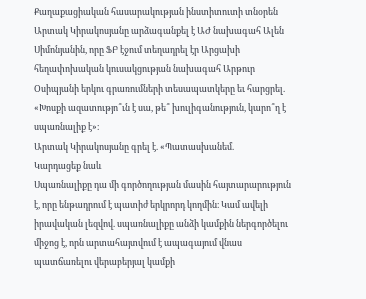Քաղաքացիական հասարակության ինստիտուտի տնօրեն Արտակ Կիրակոսյանը արձագանքել է ԱԺ նախագահ Ալեն Սիմոնյանին, որը ՖԲ էջում տեղադրել էր Արցախի հեղափոխական կուսակցության նախագահ Արթուր Օսիպյանի երկու գրառումների տեսապատկերը եւ հարցրել. «Խոսքի ազատությո՞ւն է սա, թե՞ խուլիգանություն, կարո՞ղ է սպառնալիք է»։
Արտակ Կիրակոսյանը գրել է. «Պատասխանեմ.
Կարդացեք նաև
Սպառնալիքը դա մի գործողության մասին հայտարարություն է, որը ենթադրում է պատիժ երկրորդ կողմին։ Կամ ավելի իրավական լեզվով. սպառնալիքը անձի կամքին ներգործելու միջոց է, որն արտահայտվում է ապագայում վնաս պատճառելու վերաբերյալ կամքի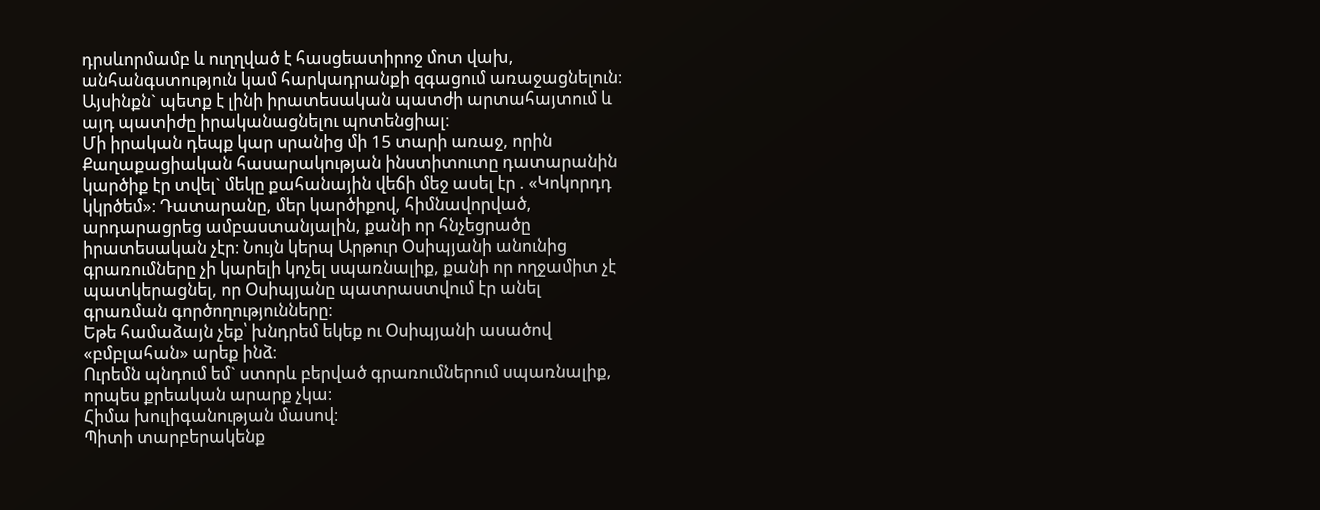դրսևորմամբ և ուղղված է հասցեատիրոջ մոտ վախ, անհանգստություն կամ հարկադրանքի զգացում առաջացնելուն։
Այսինքն` պետք է լինի իրատեսական պատժի արտահայտում և այդ պատիժը իրականացնելու պոտենցիալ։
Մի իրական դեպք կար սրանից մի 15 տարի առաջ, որին Քաղաքացիական հասարակության ինստիտուտը դատարանին կարծիք էր տվել` մեկը քահանային վեճի մեջ ասել էր . «Կոկորդդ կկրծեմ»։ Դատարանը, մեր կարծիքով, հիմնավորված, արդարացրեց ամբաստանյալին, քանի որ հնչեցրածը իրատեսական չէր։ Նույն կերպ Արթուր Օսիպյանի անունից գրառումները չի կարելի կոչել սպառնալիք, քանի որ ողջամիտ չէ պատկերացնել, որ Օսիպյանը պատրաստվում էր անել գրառման գործողությունները։
Եթե համաձայն չեք՝ խնդրեմ եկեք ու Օսիպյանի ասածով «բմբլահան» արեք ինձ։
Ուրեմն պնդում եմ` ստորև բերված գրառումներում սպառնալիք, որպես քրեական արարք չկա։
Հիմա խուլիգանության մասով։
Պիտի տարբերակենք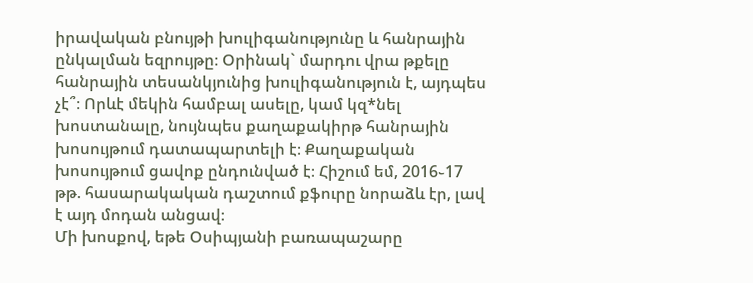իրավական բնույթի խուլիգանությունը և հանրային ընկալման եզրույթը։ Օրինակ` մարդու վրա թքելը հանրային տեսանկյունից խուլիգանություն է, այդպես չէ՞։ Որևէ մեկին համբալ ասելը, կամ կզ*նել խոստանալը, նույնպես քաղաքակիրթ հանրային խոսույթում դատապարտելի է։ Քաղաքական խոսույթում ցավոք ընդունված է։ Հիշում եմ, 2016֊17 թթ. հասարակական դաշտում քֆուրը նորաձև էր, լավ է այդ մոդան անցավ։
Մի խոսքով, եթե Օսիպյանի բառապաշարը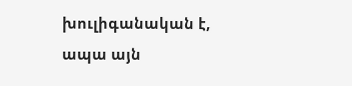խուլիգանական է, ապա այն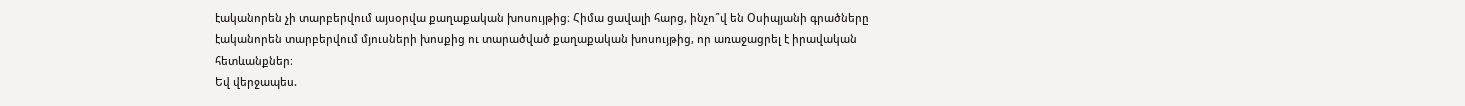էականորեն չի տարբերվում այսօրվա քաղաքական խոսույթից։ Հիմա ցավալի հարց, ինչո՞վ են Օսիպյանի գրածները էականորեն տարբերվում մյուսների խոսքից ու տարածված քաղաքական խոսույթից, որ առաջացրել է իրավական հետևանքներ։
Եվ վերջապես.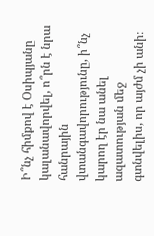Ի՞նչ հիմքով է Օսիպյանը կալանավորվել, ո՞րն է նրա հանրային վտանգավորությունը, ի՞նչ կարող էր նա անել ազատության մեջ գտնվելիս, որ այժմ չի անի։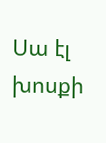Սա էլ խոսքի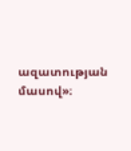ազատության մասով»։